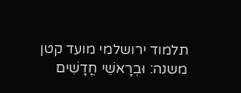תלמוד ירושלמי מועד קטן
משנה: וּבְרָאשֵׁי חֳדָשִׁים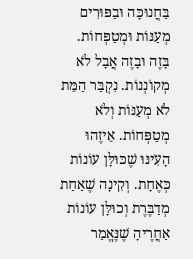בַּחֲנוּכָּה וּבַפּוּרִים מְעַנּוֹת וּמְטַפְּחוֹת. בָּזֶה וּבָזֶה אֲבָל לֹא מְקוֹנְנוֹת. נִקְבַּר הַמֵּת לֹא מְעַנּוֹת וְלֹא מְטַפְּחוֹת. אֵיזֶהוּ הָעִינּוּ שֶׁכּוּלָּן עוֹנוֹת כְּאֶחָת. וְקִינָה שֶׁאַחַת מְדַבֶּרֶת וְכוּלָּן עוֹנוֹת אַחֲרֶיהָ שֶׁנֶּאֱמַר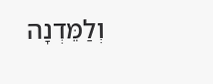וְלַמֵּדְנָה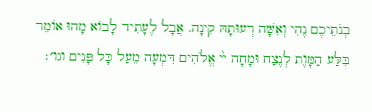בְנֹתֵיכֶם נֶהִי וְאִשָּׁה רְעוּתָהּ קִינָה. אֲבָל לֶעָתִיד לָבוֹא מָהוּ אוֹמֵר בִּלַּע הַמָּוֶת לְנֶצַח וּמָחָה ײ֨ אֱלֹהִים דִּמְעָה מֵעַל כָּל פָּנִים וגו׳׃